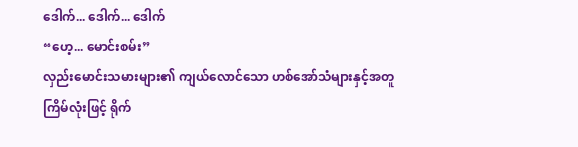ဒေါက်... ဒေါက်... ဒေါက်
“ဟေ့... မောင်းစမ်း”
လှည်းမောင်းသမားများ၏ ကျယ်လောင်သော ဟစ်အော်သံများနှင့်အတူ ကြိမ်လုံးဖြင့် ရိုက်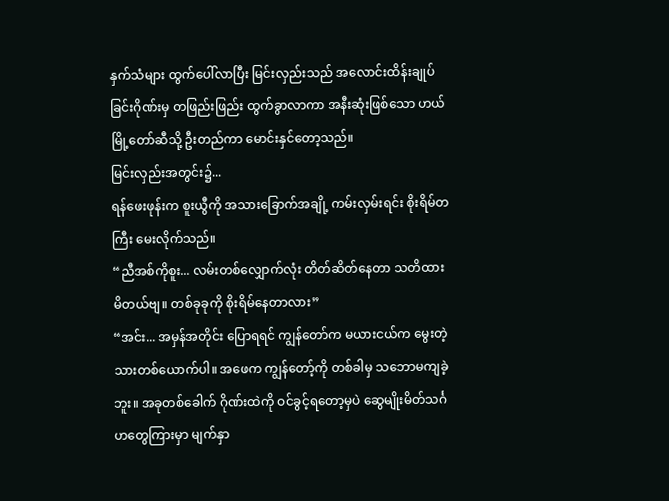နှက်သံများ ထွက်ပေါ်လာပြီး မြင်းလှည်းသည် အလောင်းထိန်းချုပ်ခြင်းဂိုဏ်းမှ တဖြည်းဖြည်း ထွက်ခွာလာကာ အနီးဆုံးဖြစ်သော ဟယ်မြို့တော်ဆီသို့ ဦးတည်ကာ မောင်းနှင်တော့သည်။
မြင်းလှည်းအတွင်း၌...
ရန်ဖေးဖုန်းက စူးယွီကို အသားခြောက်အချို့ ကမ်းလှမ်းရင်း စိုးရိမ်တကြီး မေးလိုက်သည်။
“ညီအစ်ကိုစူး... လမ်းတစ်လျှောက်လုံး တိတ်ဆိတ်နေတာ သတိထားမိတယ်ဗျ။ တစ်ခုခုကို စိုးရိမ်နေတာလား”
“အင်း... အမှန်အတိုင်း ပြောရရင် ကျွန်တော်က မယားငယ်က မွေးတဲ့ သားတစ်ယောက်ပါ။ အဖေက ကျွန်တော့်ကို တစ်ခါမှ သဘောမကျခဲ့ဘူး။ အခုတစ်ခေါက် ဂိုဏ်းထဲကို ဝင်ခွင့်ရတော့မှပဲ ဆွေမျိုးမိတ်သင်္ဂဟတွေကြားမှာ မျက်နှာ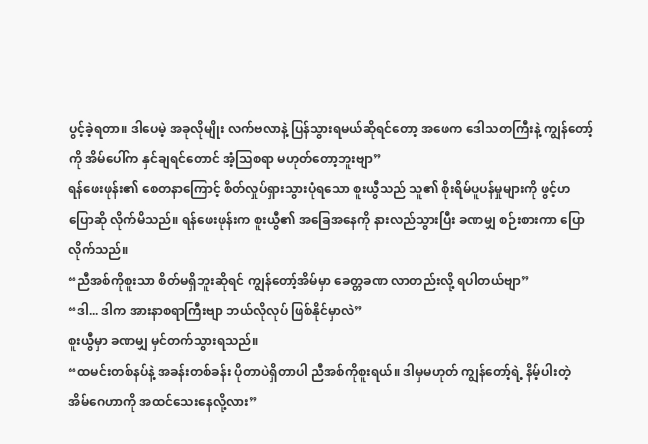ပွင့်ခဲ့ရတာ။ ဒါပေမဲ့ အခုလိုမျိုး လက်ဗလာနဲ့ ပြန်သွားရမယ်ဆိုရင်တော့ အဖေက ဒေါသတကြီးနဲ့ ကျွန်တော့်ကို အိမ်ပေါ်က နှင်ချရင်တောင် အံ့သြစရာ မဟုတ်တော့ဘူးဗျာ”
ရန်ဖေးဖုန်း၏ စေတနာကြောင့် စိတ်လှုပ်ရှားသွားပုံရသော စူးယွီသည် သူ၏ စိုးရိမ်ပူပန်မှုများကို ဖွင့်ဟပြောဆို လိုက်မိသည်။ ရန်ဖေးဖုန်းက စူးယွီ၏ အခြေအနေကို နားလည်သွားပြီး ခဏမျှ စဉ်းစားကာ ပြောလိုက်သည်။
“ညီအစ်ကိုစူးသာ စိတ်မရှိဘူးဆိုရင် ကျွန်တော့်အိမ်မှာ ခေတ္တခဏ လာတည်းလို့ ရပါတယ်ဗျာ”
“ဒါ... ဒါက အားနာစရာကြီးဗျာ ဘယ်လိုလုပ် ဖြစ်နိုင်မှာလဲ”
စူးယွီမှာ ခဏမျှ မှင်တက်သွားရသည်။
“ထမင်းတစ်နပ်နဲ့ အခန်းတစ်ခန်း ပိုတာပဲရှိတာပါ ညီအစ်ကိုစူးရယ်။ ဒါမှမဟုတ် ကျွန်တော့်ရဲ့ နိမ့်ပါးတဲ့ အိမ်ဂေဟာကို အထင်သေးနေလို့လား”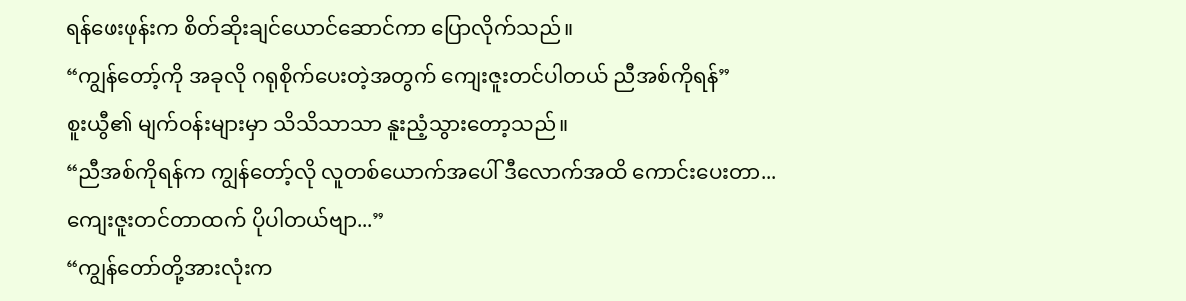ရန်ဖေးဖုန်းက စိတ်ဆိုးချင်ယောင်ဆောင်ကာ ပြောလိုက်သည်။
“ကျွန်တော့်ကို အခုလို ဂရုစိုက်ပေးတဲ့အတွက် ကျေးဇူးတင်ပါတယ် ညီအစ်ကိုရန်”
စူးယွီ၏ မျက်ဝန်းများမှာ သိသိသာသာ နူးညံ့သွားတော့သည်။
“ညီအစ်ကိုရန်က ကျွန်တော့်လို လူတစ်ယောက်အပေါ် ဒီလောက်အထိ ကောင်းပေးတာ... ကျေးဇူးတင်တာထက် ပိုပါတယ်ဗျာ...”
“ကျွန်တော်တို့အားလုံးက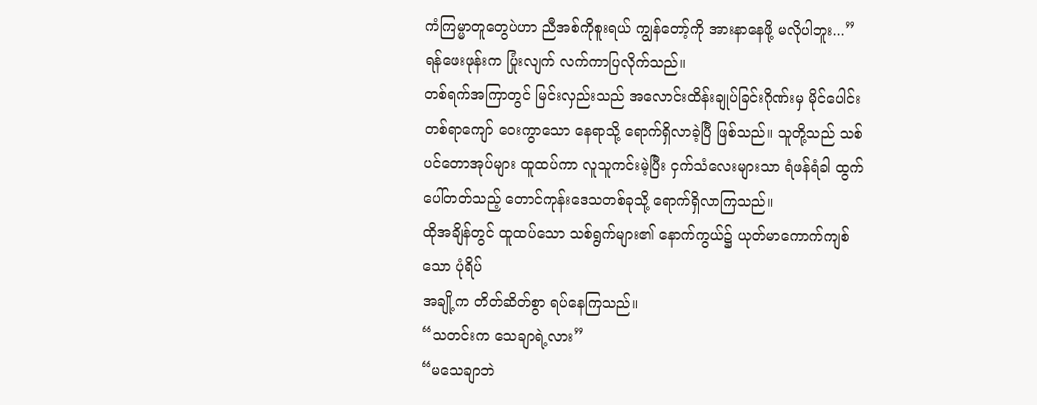ကံကြမ္မာတူတွေပဲဟာ ညီအစ်ကိုစူးရယ် ကျွန်တော့်ကို အားနာနေဖို့ မလိုပါဘူး...”
ရန်ဖေးဖုန်းက ပြုံးလျက် လက်ကာပြလိုက်သည်။
တစ်ရက်အကြာတွင် မြင်းလှည်းသည် အလောင်းထိန်းချုပ်ခြင်းဂိုဏ်းမှ မိုင်ပေါင်းတစ်ရာကျော် ဝေးကွာသော နေရာသို့ ရောက်ရှိလာခဲ့ပြီ ဖြစ်သည်။ သူတို့သည် သစ်ပင်တောအုပ်များ ထူထပ်ကာ လူသူကင်းမဲ့ပြီး ငှက်သံလေးများသာ ရံဖန်ရံခါ ထွက်ပေါ်တတ်သည့် တောင်ကုန်းဒေသတစ်ခုသို့ ရောက်ရှိလာကြသည်။
ထိုအချိန်တွင် ထူထပ်သော သစ်ရွက်များ၏ နောက်ကွယ်၌ ယုတ်မာကောက်ကျစ်သော ပုံရိပ်
အချို့က တိတ်ဆိတ်စွာ ရပ်နေကြသည်။
“သတင်းက သေချာရဲ့လား”
“မသေချာဘဲ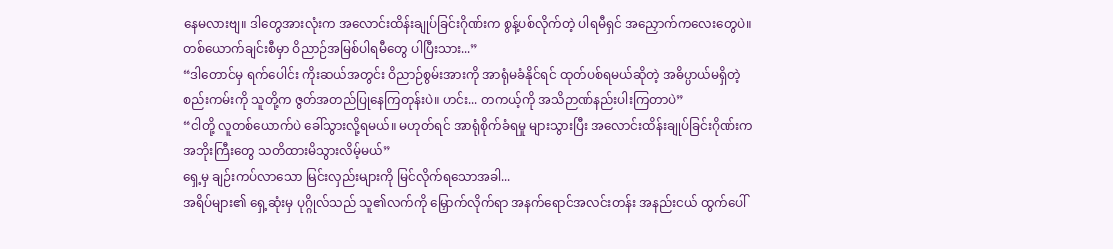နေမလားဗျ။ ဒါတွေအားလုံးက အလောင်းထိန်းချုပ်ခြင်းဂိုဏ်းက စွန့်ပစ်လိုက်တဲ့ ပါရမီရှင် အညှောက်ကလေးတွေပဲ။ တစ်ယောက်ချင်းစီမှာ ဝိညာဉ်အမြစ်ပါရမီတွေ ပါပြီးသား...”
“ဒါတောင်မှ ရက်ပေါင်း ကိုးဆယ်အတွင်း ဝိညာဉ်စွမ်းအားကို အာရုံမခံနိုင်ရင် ထုတ်ပစ်ရမယ်ဆိုတဲ့ အဓိပ္ပာယ်မရှိတဲ့ စည်းကမ်းကို သူတို့က ဇွတ်အတည်ပြုနေကြတုန်းပဲ။ ဟင်း... တကယ့်ကို အသိဉာဏ်နည်းပါးကြတာပဲ”
“ငါတို့ လူတစ်ယောက်ပဲ ခေါ်သွားလို့ရမယ်။ မဟုတ်ရင် အာရုံစိုက်ခံရမှု များသွားပြီး အလောင်းထိန်းချုပ်ခြင်းဂိုဏ်းက အဘိုးကြီးတွေ သတိထားမိသွားလိမ့်မယ်”
ရှေ့မှ ချဉ်းကပ်လာသော မြင်းလှည်းများကို မြင်လိုက်ရသောအခါ...
အရိပ်များ၏ ရှေ့ဆုံးမှ ပုဂ္ဂိုလ်သည် သူ၏လက်ကို မြှောက်လိုက်ရာ အနက်ရောင်အလင်းတန်း အနည်းငယ် ထွက်ပေါ်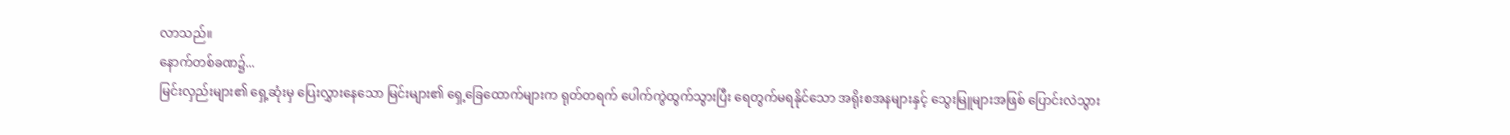လာသည်။
နောက်တစ်ခဏ၌...
မြင်းလှည်းများ၏ ရှေ့ဆုံးမှ ပြေးလွှားနေသော မြင်းများ၏ ရှေ့ခြေထောက်များက ရုတ်တရက် ပေါက်ကွဲထွက်သွားပြီး ရေတွက်မရနိုင်သော အရိုးစအနများနှင့် သွေးမြူများအဖြစ် ပြောင်းလဲသွား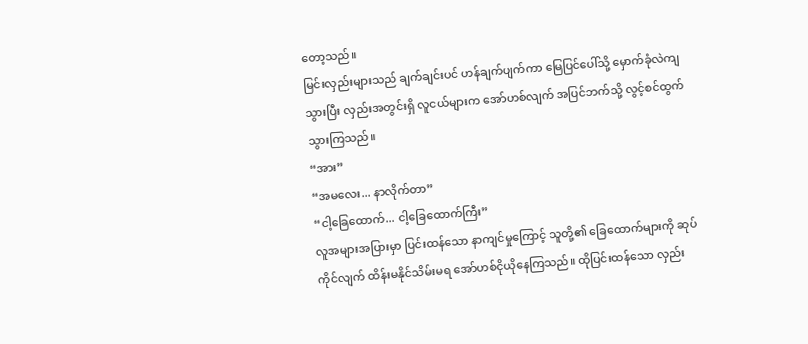တော့သည်။
မြင်းလှည်းများသည် ချက်ချင်းပင် ဟန်ချက်ပျက်ကာ မြေပြင်ပေါ်သို့ မှောက်ခုံလဲကျသွားပြီး လှည်းအတွင်းရှိ လူငယ်များက အော်ဟစ်လျက် အပြင်ဘက်သို့ လွင့်စင်ထွက်သွားကြသည်။
“အား”
“အမလေး... နာလိုက်တာ”
“ငါ့ခြေထောက်... ငါ့ခြေထောက်ကြီး”
လူအများအပြားမှာ ပြင်းထန်သော နာကျင်မှုကြောင့် သူတို့၏ ခြေထောက်များကို ဆုပ်ကိုင်လျက် ထိန်းမနိုင်သိမ်းမရ အော်ဟစ်ငိုယိုနေကြသည်။ ထိုပြင်းထန်သော လှည်း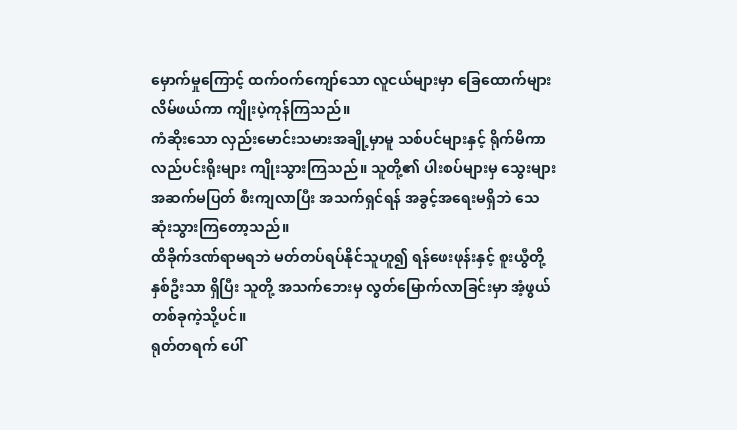မှောက်မှုကြောင့် ထက်ဝက်ကျော်သော လူငယ်များမှာ ခြေထောက်များ လိမ်ဖယ်ကာ ကျိုးပဲ့ကုန်ကြသည်။
ကံဆိုးသော လှည်းမောင်းသမားအချို့မှာမူ သစ်ပင်များနှင့် ရိုက်မိကာ လည်ပင်းရိုးများ ကျိုးသွားကြသည်။ သူတို့၏ ပါးစပ်များမှ သွေးများ အဆက်မပြတ် စီးကျလာပြီး အသက်ရှင်ရန် အခွင့်အရေးမရှိဘဲ သေဆုံးသွားကြတော့သည်။
ထိခိုက်ဒဏ်ရာမရဘဲ မတ်တပ်ရပ်နိုင်သူဟူ၍ ရန်ဖေးဖုန်းနှင့် စူးယွီတို့ နှစ်ဦးသာ ရှိပြီး သူတို့ အသက်ဘေးမှ လွတ်မြောက်လာခြင်းမှာ အံ့ဖွယ်တစ်ခုကဲ့သို့ပင်။
ရုတ်တရက် ပေါ်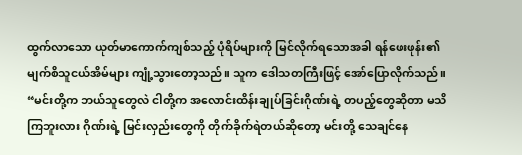ထွက်လာသော ယုတ်မာကောက်ကျစ်သည့် ပုံရိပ်များကို မြင်လိုက်ရသောအခါ ရန်ဖေးဖုန်း၏ မျက်စိသူငယ်အိမ်များ ကျုံ့သွားတော့သည်။ သူက ဒေါသတကြီးဖြင့် အော်ပြောလိုက်သည်။
“မင်းတို့က ဘယ်သူတွေလဲ ငါတို့က အလောင်းထိန်းချုပ်ခြင်းဂိုဏ်းရဲ့ တပည့်တွေဆိုတာ မသိကြဘူးလား ဂိုဏ်းရဲ့ မြင်းလှည်းတွေကို တိုက်ခိုက်ရဲတယ်ဆိုတော့ မင်းတို့ သေချင်နေ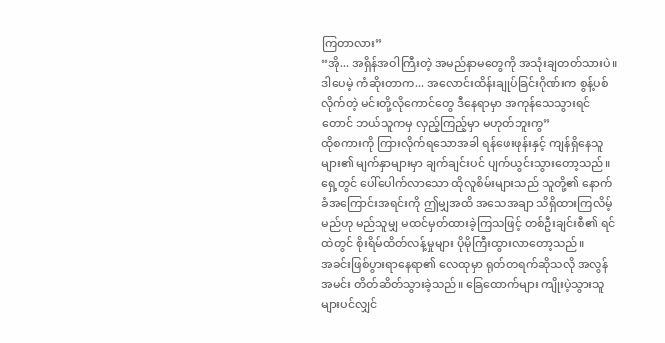ကြတာလား”
“အို... အရှိန်အဝါကြီးတဲ့ အမည်နာမတွေကို အသုံးချတတ်သားပဲ။ ဒါပေမဲ့ ကံဆိုးတာက... အလောင်းထိန်းချုပ်ခြင်းဂိုဏ်းက စွန့်ပစ်လိုက်တဲ့ မင်းတို့လိုကောင်တွေ ဒီနေရာမှာ အကုန်သေသွားရင်တောင် ဘယ်သူကမှ လှည့်ကြည့်မှာ မဟုတ်ဘူးကွ”
ထိုစကားကို ကြားလိုက်ရသောအခါ ရန်ဖေးဖုန်းနှင့် ကျန်ရှိနေသူများ၏ မျက်နှာများမှာ ချက်ချင်းပင် ပျက်ယွင်းသွားတော့သည်။
ရှေ့တွင် ပေါ်ပေါက်လာသော ထိုလူစိမ်းများသည် သူတို့၏ နောက်ခံအကြောင်းအရင်းကို ဤမျှအထိ အသေအချာ သိရှိထားကြလိမ့်မည်ဟု မည်သူမျှ မထင်မှတ်ထားခဲ့ကြသဖြင့် တစ်ဦးချင်းစီ၏ ရင်ထဲတွင် စိုးရိမ်ထိတ်လန့်မှုများ ပိုမိုကြီးထွားလာတော့သည်။
အခင်းဖြစ်ပွားရာနေရာ၏ လေထုမှာ ရုတ်တရက်ဆိုသလို အလွန်အမင်း တိတ်ဆိတ်သွားခဲ့သည်။ ခြေထောက်များ ကျိုးပဲ့သွားသူများပင်လျှင်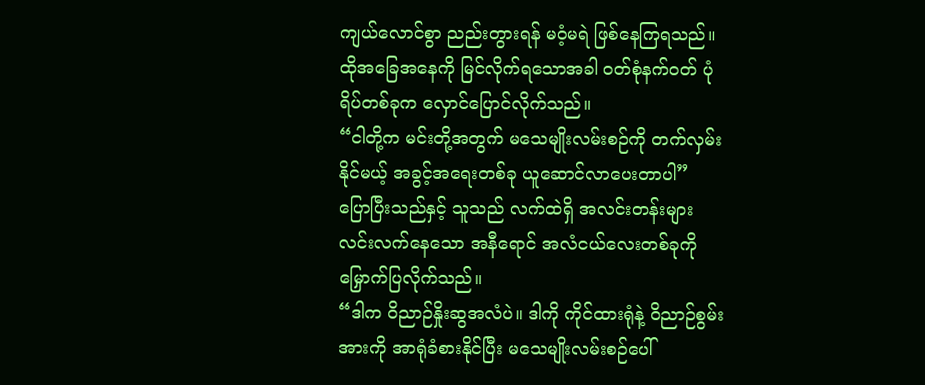ကျယ်လောင်စွာ ညည်းတွားရန် မဝံ့မရဲ ဖြစ်နေကြရသည်။
ထိုအခြေအနေကို မြင်လိုက်ရသောအခါ ဝတ်စုံနက်ဝတ် ပုံရိပ်တစ်ခုက လှောင်ပြောင်လိုက်သည်။
“ငါတို့က မင်းတို့အတွက် မသေမျိုးလမ်းစဉ်ကို တက်လှမ်းနိုင်မယ့် အခွင့်အရေးတစ်ခု ယူဆောင်လာပေးတာပါ”
ပြောပြီးသည်နှင့် သူသည် လက်ထဲရှိ အလင်းတန်းများ လင်းလက်နေသော အနီရောင် အလံငယ်လေးတစ်ခုကို မြှောက်ပြလိုက်သည်။
“ဒါက ဝိညာဉ်နှိုးဆွအလံပဲ။ ဒါကို ကိုင်ထားရုံနဲ့ ဝိညာဉ်စွမ်းအားကို အာရုံခံစားနိုင်ပြီး မသေမျိုးလမ်းစဉ်ပေါ်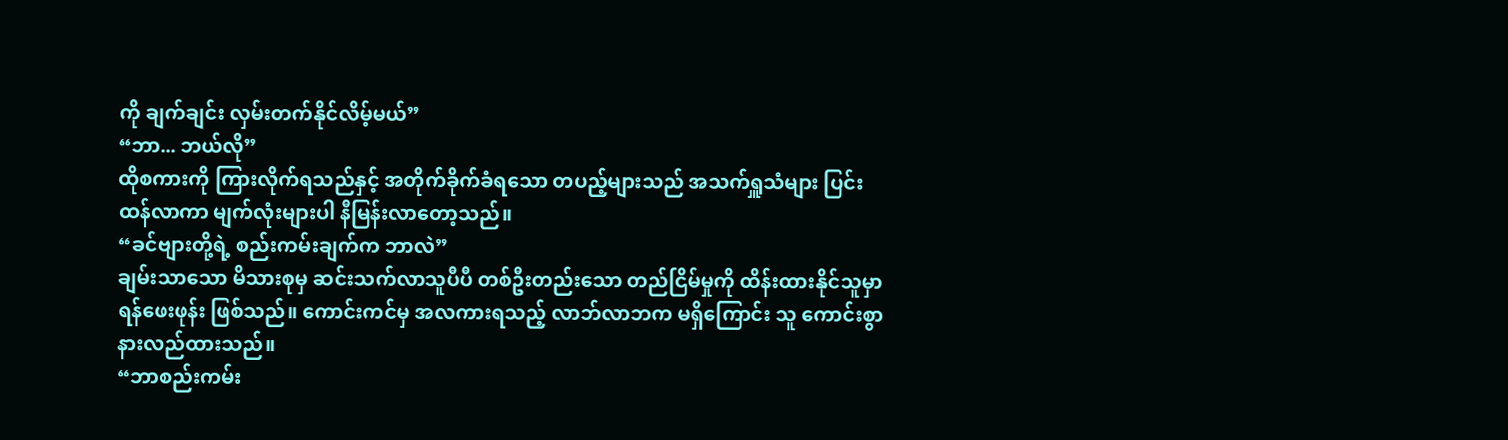ကို ချက်ချင်း လှမ်းတက်နိုင်လိမ့်မယ်”
“ဘာ... ဘယ်လို”
ထိုစကားကို ကြားလိုက်ရသည်နှင့် အတိုက်ခိုက်ခံရသော တပည့်များသည် အသက်ရှူသံများ ပြင်းထန်လာကာ မျက်လုံးများပါ နီမြန်းလာတော့သည်။
“ခင်ဗျားတို့ရဲ့ စည်းကမ်းချက်က ဘာလဲ”
ချမ်းသာသော မိသားစုမှ ဆင်းသက်လာသူပီပီ တစ်ဦးတည်းသော တည်ငြိမ်မှုကို ထိန်းထားနိုင်သူမှာ ရန်ဖေးဖုန်း ဖြစ်သည်။ ကောင်းကင်မှ အလကားရသည့် လာဘ်လာဘက မရှိကြောင်း သူ ကောင်းစွာ နားလည်ထားသည်။
“ဘာစည်းကမ်း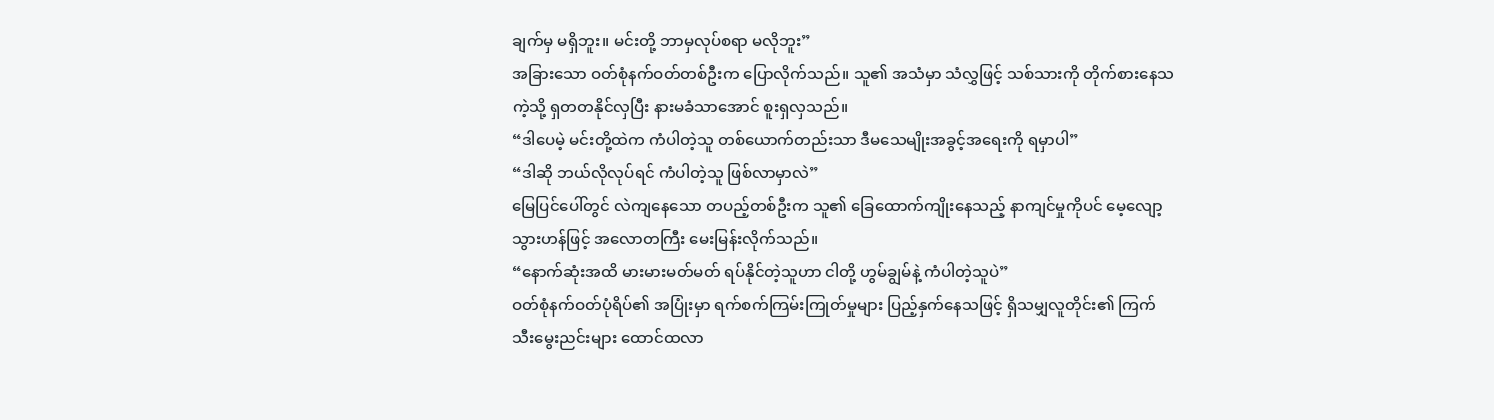ချက်မှ မရှိဘူး။ မင်းတို့ ဘာမှလုပ်စရာ မလိုဘူး”
အခြားသော ဝတ်စုံနက်ဝတ်တစ်ဦးက ပြောလိုက်သည်။ သူ၏ အသံမှာ သံလွှဖြင့် သစ်သားကို တိုက်စားနေသကဲ့သို့ ရှတတနိုင်လှပြီး နားမခံသာအောင် စူးရှလှသည်။
“ဒါပေမဲ့ မင်းတို့ထဲက ကံပါတဲ့သူ တစ်ယောက်တည်းသာ ဒီမသေမျိုးအခွင့်အရေးကို ရမှာပါ”
“ဒါဆို ဘယ်လိုလုပ်ရင် ကံပါတဲ့သူ ဖြစ်လာမှာလဲ”
မြေပြင်ပေါ်တွင် လဲကျနေသော တပည့်တစ်ဦးက သူ၏ ခြေထောက်ကျိုးနေသည့် နာကျင်မှုကိုပင် မေ့လျော့သွားဟန်ဖြင့် အလောတကြီး မေးမြန်းလိုက်သည်။
“နောက်ဆုံးအထိ မားမားမတ်မတ် ရပ်နိုင်တဲ့သူဟာ ငါတို့ ဟွမ်ချွမ်နဲ့ ကံပါတဲ့သူပဲ”
ဝတ်စုံနက်ဝတ်ပုံရိပ်၏ အပြုံးမှာ ရက်စက်ကြမ်းကြုတ်မှုများ ပြည့်နှက်နေသဖြင့် ရှိသမျှလူတိုင်း၏ ကြက်သီးမွေးညင်းများ ထောင်ထလာ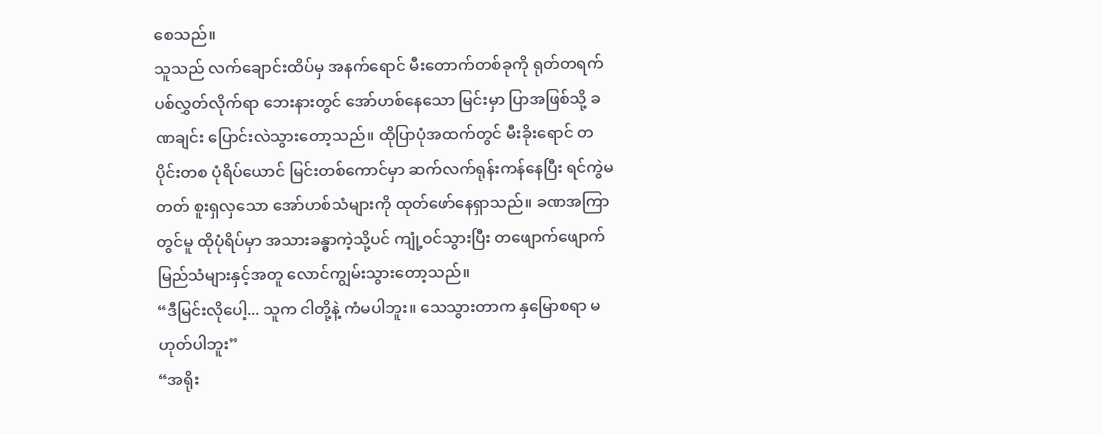စေသည်။
သူသည် လက်ချောင်းထိပ်မှ အနက်ရောင် မီးတောက်တစ်ခုကို ရုတ်တရက် ပစ်လွှတ်လိုက်ရာ ဘေးနားတွင် အော်ဟစ်နေသော မြင်းမှာ ပြာအဖြစ်သို့ ခဏချင်း ပြောင်းလဲသွားတော့သည်။ ထိုပြာပုံအထက်တွင် မီးခိုးရောင် တပိုင်းတစ ပုံရိပ်ယောင် မြင်းတစ်ကောင်မှာ ဆက်လက်ရုန်းကန်နေပြီး ရင်ကွဲမတတ် စူးရှလှသော အော်ဟစ်သံများကို ထုတ်ဖော်နေရှာသည်။ ခဏအကြာတွင်မူ ထိုပုံရိပ်မှာ အသားခန္ဓာကဲ့သို့ပင် ကျုံ့ဝင်သွားပြီး တဖျောက်ဖျောက် မြည်သံများနှင့်အတူ လောင်ကျွမ်းသွားတော့သည်။
“ဒီမြင်းလိုပေါ့... သူက ငါတို့နဲ့ ကံမပါဘူး။ သေသွားတာက နှမြောစရာ မဟုတ်ပါဘူး”
“အရိုး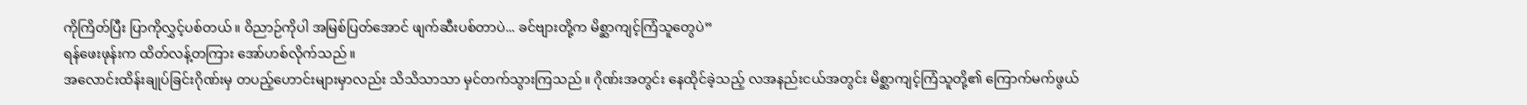ကိုကြိတ်ပြီး ပြာကိုလွှင့်ပစ်တယ်။ ဝိညာဉ်ကိုပါ အမြစ်ပြတ်အောင် ဖျက်ဆီးပစ်တာပဲ... ခင်ဗျားတို့က မိစ္ဆာကျင့်ကြံသူတွေပဲ”
ရန်ဖေးဖုန်းက ထိတ်လန့်တကြား အော်ဟစ်လိုက်သည်။
အလောင်းထိန်းချုပ်ခြင်းဂိုဏ်းမှ တပည့်ဟောင်းများမှာလည်း သိသိသာသာ မှင်တက်သွားကြသည်။ ဂိုဏ်းအတွင်း နေထိုင်ခဲ့သည့် လအနည်းငယ်အတွင်း မိစ္ဆာကျင့်ကြံသူတို့၏ ကြောက်မက်ဖွယ်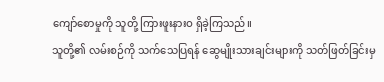ကျော်စောမှုကို သူတို့ ကြားဖူးနားဝ ရှိခဲ့ကြသည်။
သူတို့၏ လမ်းစဉ်ကို သက်သေပြရန် ဆွေမျိုးသားချင်းများကို သတ်ဖြတ်ခြင်းမှ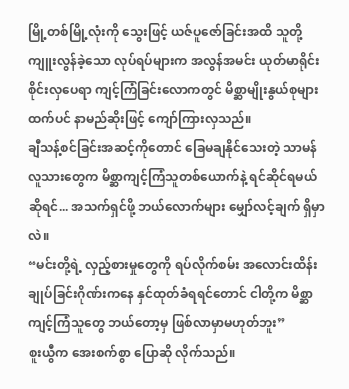မြို့တစ်မြို့လုံးကို သွေးဖြင့် ယဇ်ပူဇော်ခြင်းအထိ သူတို့ကျူးလွန်ခဲ့သော လုပ်ရပ်များက အလွန်အမင်း ယုတ်မာရိုင်းစိုင်းလှပေရာ ကျင့်ကြံခြင်းလောကတွင် မိစ္ဆာမျိုးနွယ်စုများထက်ပင် နာမည်ဆိုးဖြင့် ကျော်ကြားလှသည်။
ချီသန့်စင်ခြင်းအဆင့်ကိုတောင် ခြေမချနိုင်သေးတဲ့ သာမန်လူသားတွေက မိစ္ဆာကျင့်ကြံသူတစ်ယောက်နဲ့ ရင်ဆိုင်ရမယ်ဆိုရင်... အသက်ရှင်ဖို့ ဘယ်လောက်များ မျှော်လင့်ချက် ရှိမှာလဲ။
“မင်းတို့ရဲ့ လှည့်စားမှုတွေကို ရပ်လိုက်စမ်း အလောင်းထိန်းချုပ်ခြင်းဂိုဏ်းကနေ နှင်ထုတ်ခံရရင်တောင် ငါတို့က မိစ္ဆာကျင့်ကြံသူတွေ ဘယ်တော့မှ ဖြစ်လာမှာမဟုတ်ဘူး”
စူးယွီက အေးစက်စွာ ပြောဆို လိုက်သည်။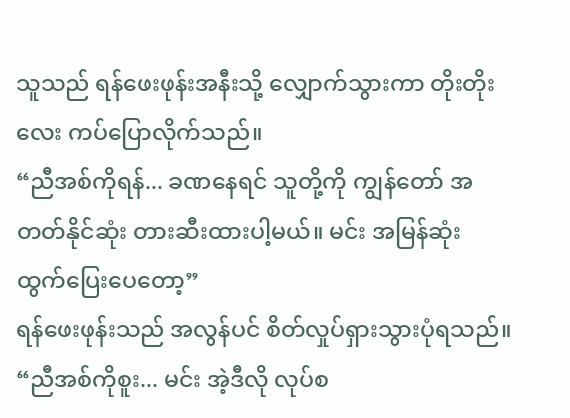သူသည် ရန်ဖေးဖုန်းအနီးသို့ လျှောက်သွားကာ တိုးတိုးလေး ကပ်ပြောလိုက်သည်။
“ညီအစ်ကိုရန်... ခဏနေရင် သူတို့ကို ကျွန်တော် အတတ်နိုင်ဆုံး တားဆီးထားပါ့မယ်။ မင်း အမြန်ဆုံး ထွက်ပြေးပေတော့”
ရန်ဖေးဖုန်းသည် အလွန်ပင် စိတ်လှုပ်ရှားသွားပုံရသည်။
“ညီအစ်ကိုစူး... မင်း အဲ့ဒီလို လုပ်စ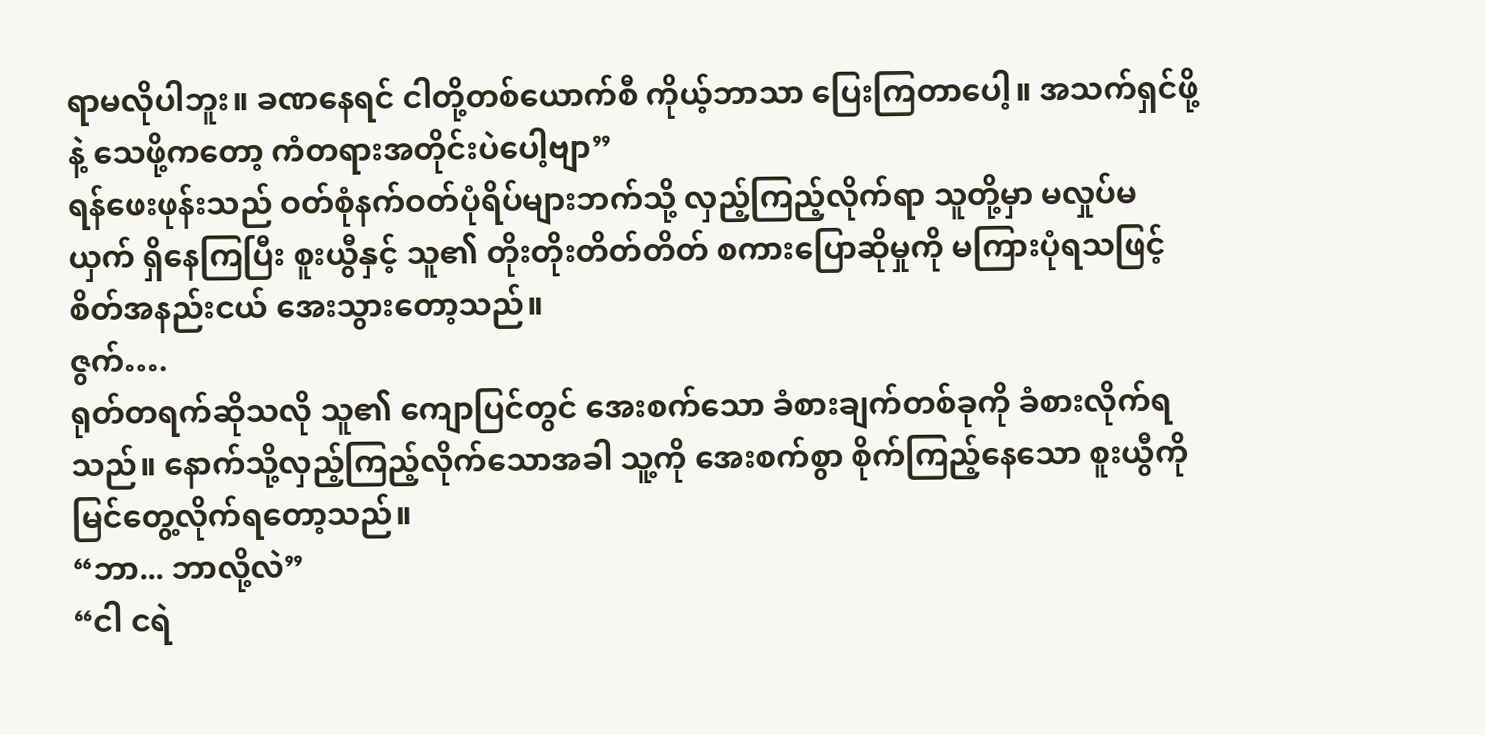ရာမလိုပါဘူး။ ခဏနေရင် ငါတို့တစ်ယောက်စီ ကိုယ့်ဘာသာ ပြေးကြတာပေါ့။ အသက်ရှင်ဖို့နဲ့ သေဖို့ကတော့ ကံတရားအတိုင်းပဲပေါ့ဗျာ”
ရန်ဖေးဖုန်းသည် ဝတ်စုံနက်ဝတ်ပုံရိပ်များဘက်သို့ လှည့်ကြည့်လိုက်ရာ သူတို့မှာ မလှုပ်မယှက် ရှိနေကြပြီး စူးယွီနှင့် သူ၏ တိုးတိုးတိတ်တိတ် စကားပြောဆိုမှုကို မကြားပုံရသဖြင့် စိတ်အနည်းငယ် အေးသွားတော့သည်။
ဇွက်….
ရုတ်တရက်ဆိုသလို သူ၏ ကျောပြင်တွင် အေးစက်သော ခံစားချက်တစ်ခုကို ခံစားလိုက်ရသည်။ နောက်သို့လှည့်ကြည့်လိုက်သောအခါ သူ့ကို အေးစက်စွာ စိုက်ကြည့်နေသော စူးယွီကို မြင်တွေ့လိုက်ရတော့သည်။
“ဘာ... ဘာလို့လဲ”
“ငါ ငရဲ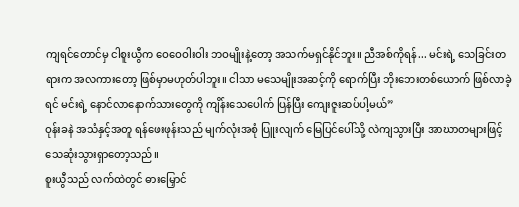ကျရင်တောင်မှ ငါစူးယွီက ဝေဝေဝါးဝါး ဘဝမျိုးနဲ့တော့ အသက်မရှင်နိုင်ဘူး။ ညီအစ်ကိုရန်... မင်းရဲ့ သေခြင်းတရားက အလကားတော့ ဖြစ်မှာမဟုတ်ပါဘူး။ ငါသာ မသေမျိုးအဆင့်ကို ရောက်ပြီး ဘိုးဘေးတစ်ယောက် ဖြစ်လာခဲ့ရင် မင်းရဲ့ နောင်လာနောက်သားတွေကို ကျိန်းသေပေါက် ပြန်ပြီး ကျေးဇူးဆပ်ပါ့မယ်”
ဝုန်းခနဲ အသံနှင့်အတူ ရန်ဖေးဖုန်းသည် မျက်လုံးအစုံ ပြူးလျက် မြေပြင်ပေါ်သို့ လဲကျသွားပြီး အာဃာတများဖြင့် သေဆုံးသွားရှာတော့သည်။
စူးယွီသည် လက်ထဲတွင် ဓားမြှောင်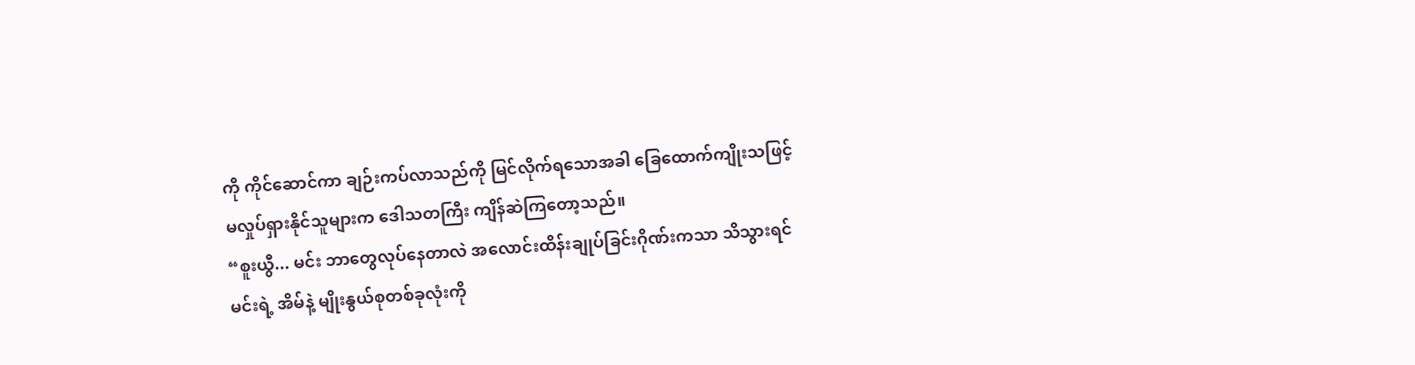ကို ကိုင်ဆောင်ကာ ချဉ်းကပ်လာသည်ကို မြင်လိုက်ရသောအခါ ခြေထောက်ကျိုးသဖြင့် မလှုပ်ရှားနိုင်သူများက ဒေါသတကြီး ကျိန်ဆဲကြတော့သည်။
“စူးယွီ... မင်း ဘာတွေလုပ်နေတာလဲ အလောင်းထိန်းချုပ်ခြင်းဂိုဏ်းကသာ သိသွားရင် မင်းရဲ့ အိမ်နဲ့ မျိုးနွယ်စုတစ်ခုလုံးကို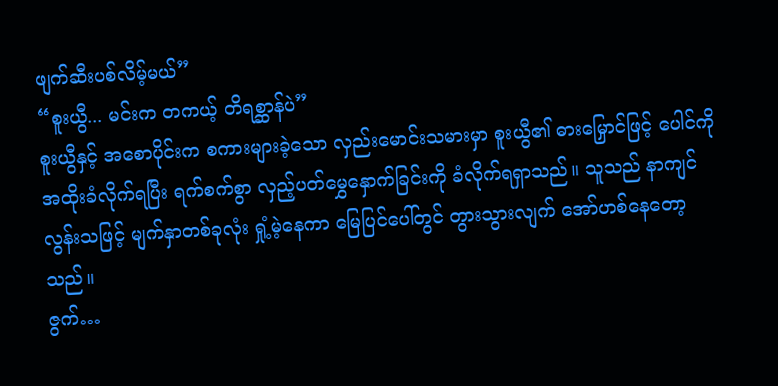ဖျက်ဆီးပစ်လိမ့်မယ်”
“စူးယွီ... မင်းက တကယ့် တိရစ္ဆာန်ပဲ”
စူးယွီနှင့် အစောပိုင်းက စကားများခဲ့သော လှည်းမောင်းသမားမှာ စူးယွီ၏ ဓားမြှောင်ဖြင့် ပေါင်ကို အထိုးခံလိုက်ရပြီး ရက်စက်စွာ လှည့်ပတ်မွှေနှောက်ခြင်းကို ခံလိုက်ရရှာသည်။ သူသည် နာကျင်လွန်းသဖြင့် မျက်နှာတစ်ခုလုံး ရှုံ့မဲ့နေကာ မြေပြင်ပေါ်တွင် တွားသွားလျက် အော်ဟစ်နေတော့သည်။
ဇွက်…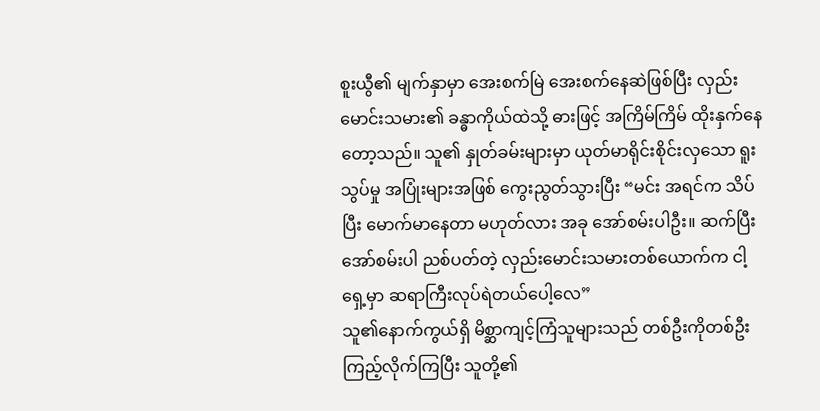စူးယွီ၏ မျက်နှာမှာ အေးစက်မြဲ အေးစက်နေဆဲဖြစ်ပြီး လှည်းမောင်းသမား၏ ခန္ဓာကိုယ်ထဲသို့ ဓားဖြင့် အကြိမ်ကြိမ် ထိုးနှက်နေတော့သည်။ သူ၏ နှုတ်ခမ်းများမှာ ယုတ်မာရိုင်းစိုင်းလှသော ရူးသွပ်မှု အပြုံးများအဖြစ် ကွေးညွတ်သွားပြီး “မင်း အရင်က သိပ်ပြီး မောက်မာနေတာ မဟုတ်လား အခု အော်စမ်းပါဦး။ ဆက်ပြီး အော်စမ်းပါ ညစ်ပတ်တဲ့ လှည်းမောင်းသမားတစ်ယောက်က ငါ့ရှေ့မှာ ဆရာကြီးလုပ်ရဲတယ်ပေါ့လေ”
သူ၏နောက်ကွယ်ရှိ မိစ္ဆာကျင့်ကြံသူများသည် တစ်ဦးကိုတစ်ဦး ကြည့်လိုက်ကြပြီး သူတို့၏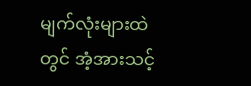မျက်လုံးများထဲတွင် အံ့အားသင့်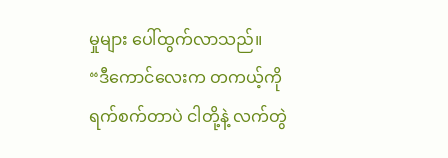မှုများ ပေါ်ထွက်လာသည်။
“ဒီကောင်လေးက တကယ့်ကို ရက်စက်တာပဲ ငါတို့နဲ့ လက်တွဲ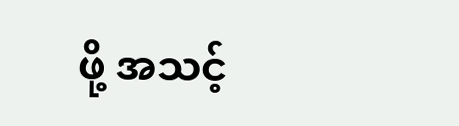ဖို့ အသင့်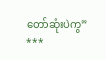တော်ဆုံးပဲကွ”
***